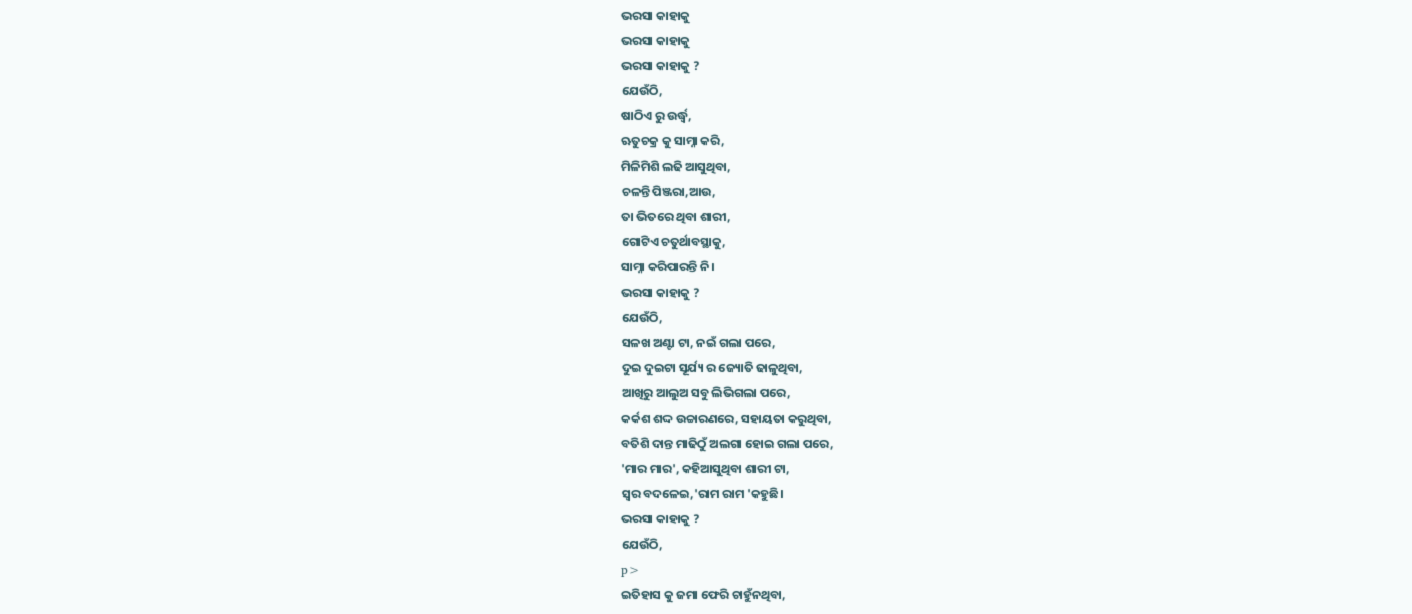ଭରସା କାହାକୁ
ଭରସା କାହାକୁ
ଭରସା କାହାକୁ ?
ଯେଉଁଠି,
ଷାଠିଏ ରୁ ଉର୍ଦ୍ଧ୍ବ,
ଋତୁଚକ୍ର କୁ ସାମ୍ନା କରି,
ମିଳିମିଶି ଲଢି ଆସୁଥିବା,
ଚଳନ୍ତି ପିଞ୍ଜରା,ଆଉ,
ତା ଭିତରେ ଥିବା ଶାରୀ,
ଗୋଟିଏ ଚତୁର୍ଥାବସ୍ଥାକୁ,
ସାମ୍ନା କରିପାରନ୍ତି ନି।
ଭରସା କାହାକୁ ?
ଯେଉଁଠି,
ସଳଖ ଅଣ୍ଟା ଟା, ନଇଁ ଗଲା ପରେ,
ଦୁଇ ଦୁଇଟା ସୂର୍ଯ୍ୟ ର ଜ୍ୟୋତି ଢାଳୁଥିବା,
ଆଖିରୁ ଆଲୁଅ ସବୁ ଲିଭିଗଲା ପରେ,
କର୍କଶ ଶଦ୍ଦ ଉଚ୍ଚାରଣରେ, ସହାୟତା କରୁଥିବା,
ବତିଶି ଦାନ୍ତ ମାଢିଠୁଁ ଅଲଗା ହୋଇ ଗଲା ପରେ,
'ମାର ମାର', କହିଆସୁଥିବା ଶାରୀ ଟା,
ସ୍ବର ବଦଳେଇ,'ରାମ ରାମ 'କହୁଛି।
ଭରସା କାହାକୁ ?
ଯେଉଁଠି,
p>
ଇତିହାସ କୁ ଜମା ଫେରି ଚାହୁଁନଥିବା,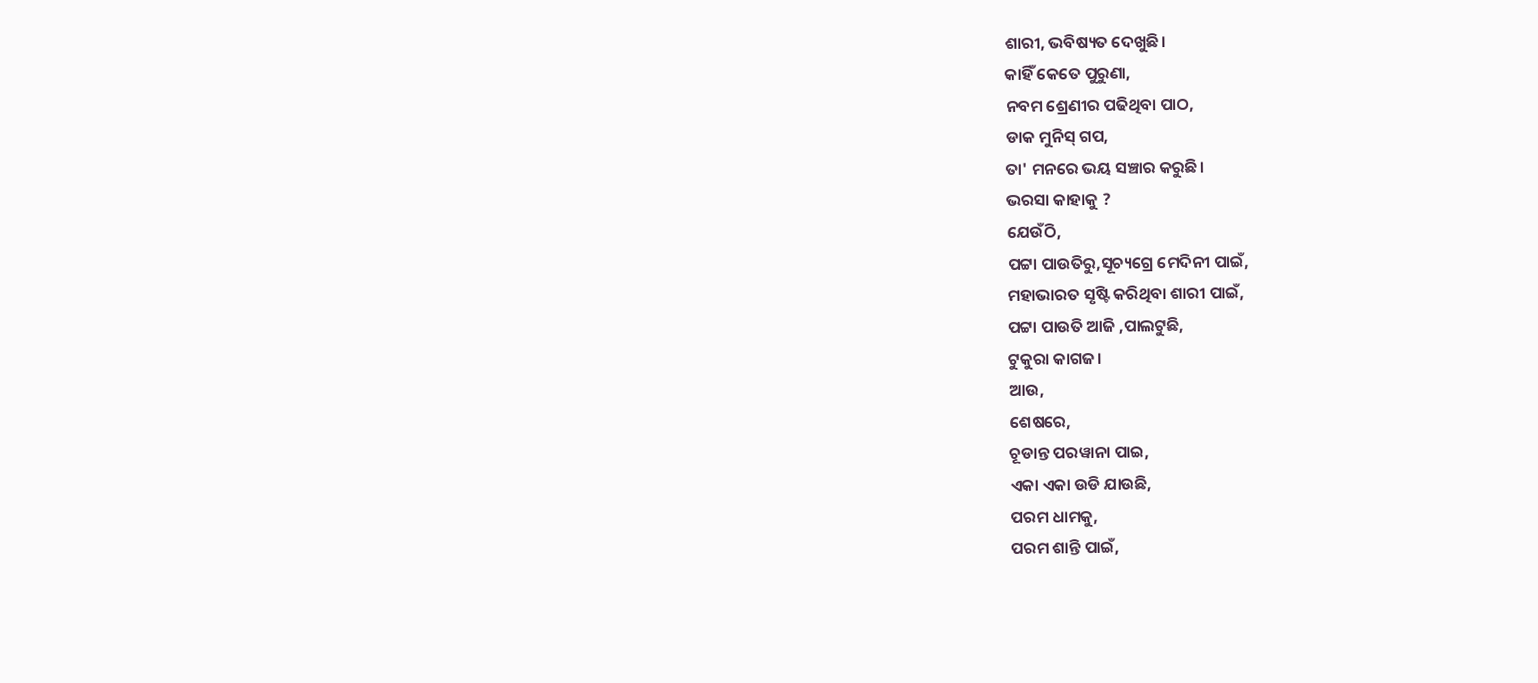ଶାରୀ, ଭବିଷ୍ୟତ ଦେଖୁଛି।
କାହିଁ କେତେ ପୁରୁଣା,
ନବମ ଶ୍ରେଣୀର ପଢିଥିବା ପାଠ,
ଡାକ ମୁନିସ୍ ଗପ,
ତା' ମନରେ ଭୟ ସଞ୍ଚାର କରୁଛି।
ଭରସା କାହାକୁ ?
ଯେଉଁଠି,
ପଟ୍ଟା ପାଉତିରୁ,ସୂଚ୍ୟଗ୍ରେ ମେଦିନୀ ପାଇଁ,
ମହାଭାରତ ସୃଷ୍ଟି କରିଥିବା ଶାରୀ ପାଇଁ,
ପଟ୍ଟା ପାଉତି ଆଜି ,ପାଲଟୁଛି,
ଟୁକୁରା କାଗଜ।
ଆଉ,
ଶେଷରେ,
ଚୂଡାନ୍ତ ପରୱାନା ପାଇ,
ଏକା ଏକା ଉଡି ଯାଉଛି,
ପରମ ଧାମକୁ,
ପରମ ଶାନ୍ତି ପାଇଁ,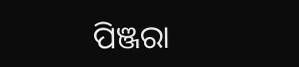ପିଞ୍ଜରା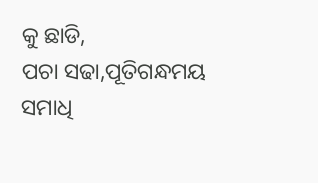କୁ ଛାଡି,
ପଚା ସଢା,ପୂତିଗନ୍ଧମୟ ସମାଧି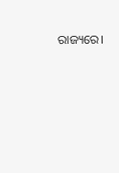ରାଜ୍ୟରେ।